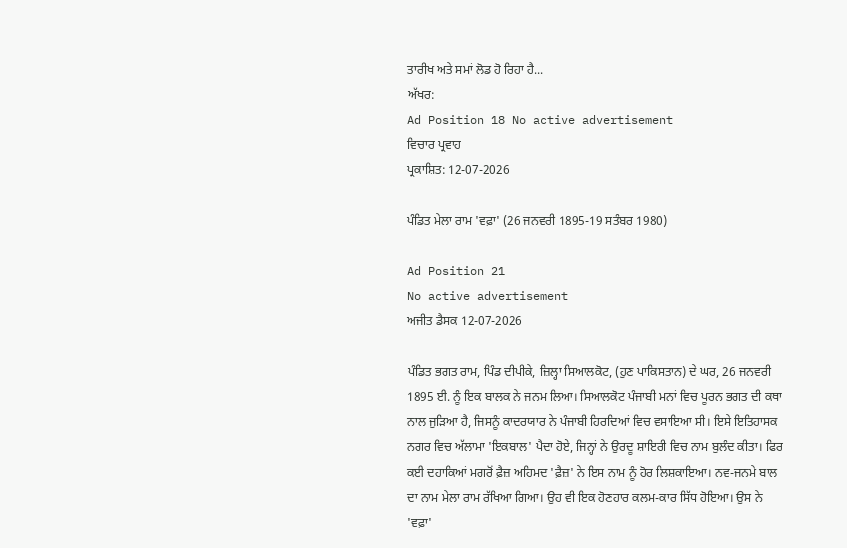ਤਾਰੀਖ ਅਤੇ ਸਮਾਂ ਲੋਡ ਹੋ ਰਿਹਾ ਹੈ...
ਅੱਖਰ:
Ad Position 18 No active advertisement
ਵਿਚਾਰ ਪ੍ਰਵਾਹ
ਪ੍ਰਕਾਸ਼ਿਤ: 12-07-2026

ਪੰਡਿਤ ਮੇਲਾ ਰਾਮ 'ਵਫ਼ਾ' (26 ਜਨਵਰੀ 1895-19 ਸਤੰਬਰ 1980)

Ad Position 21
No active advertisement
ਅਜੀਤ ਡੈਸਕ 12-07-2026

ਪੰਡਿਤ ਭਗਤ ਰਾਮ, ਪਿੰਡ ਦੀਪੀਕੇ, ਜ਼ਿਲ੍ਹਾ ਸਿਆਲਕੋਟ, (ਹੁਣ ਪਾਕਿਸਤਾਨ) ਦੇ ਘਰ, 26 ਜਨਵਰੀ 1895 ਈ. ਨੂੰ ਇਕ ਬਾਲਕ ਨੇ ਜਨਮ ਲਿਆ। ਸਿਆਲਕੋਟ ਪੰਜਾਬੀ ਮਨਾਂ ਵਿਚ ਪੂਰਨ ਭਗਤ ਦੀ ਕਥਾ ਨਾਲ ਜੁੜਿਆ ਹੈ, ਜਿਸਨੂੰ ਕਾਦਰਯਾਰ ਨੇ ਪੰਜਾਬੀ ਹਿਰਦਿਆਂ ਵਿਚ ਵਸਾਇਆ ਸੀ। ਇਸੇ ਇਤਿਹਾਸਕ ਨਗਰ ਵਿਚ ਅੱਲਾਮਾ 'ਇਕਬਾਲ' ਪੈਦਾ ਹੋਏ, ਜਿਨ੍ਹਾਂ ਨੇ ਉਰਦੂ ਸ਼ਾਇਰੀ ਵਿਚ ਨਾਮ ਬੁਲੰਦ ਕੀਤਾ। ਫਿਰ ਕਈ ਦਹਾਕਿਆਂ ਮਗਰੋਂ ਫ਼ੈਜ਼ ਅਹਿਮਦ 'ਫ਼ੈਜ਼' ਨੇ ਇਸ ਨਾਮ ਨੂੰ ਹੋਰ ਲਿਸ਼ਕਾਇਆ। ਨਵ-ਜਨਮੇ ਬਾਲ ਦਾ ਨਾਮ ਮੇਲਾ ਰਾਮ ਰੱਖਿਆ ਗਿਆ। ਉਹ ਵੀ ਇਕ ਹੋਣਹਾਰ ਕਲਮ-ਕਾਰ ਸਿੱਧ ਹੋਇਆ। ਉਸ ਨੇ 'ਵਫ਼ਾ'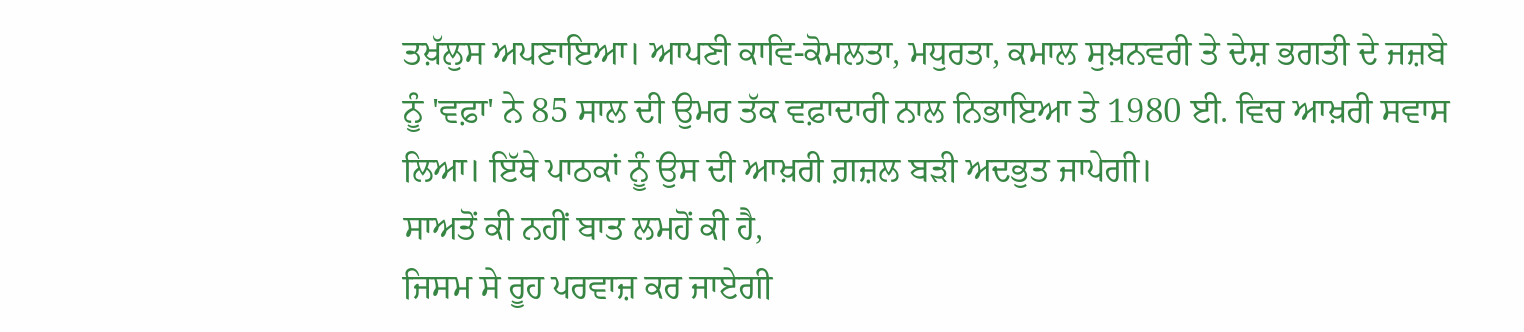ਤਖ਼ੱਲੁਸ ਅਪਣਾਇਆ। ਆਪਣੀ ਕਾਵਿ-ਕੋਮਲਤਾ, ਮਧੁਰਤਾ, ਕਮਾਲ ਸੁਖ਼ਨਵਰੀ ਤੇ ਦੇਸ਼ ਭਗਤੀ ਦੇ ਜਜ਼ਬੇ ਨੂੰ 'ਵਫ਼ਾ' ਨੇ 85 ਸਾਲ ਦੀ ਉਮਰ ਤੱਕ ਵਫ਼ਾਦਾਰੀ ਨਾਲ ਨਿਭਾਇਆ ਤੇ 1980 ਈ. ਵਿਚ ਆਖ਼ਰੀ ਸਵਾਸ ਲਿਆ। ਇੱਥੇ ਪਾਠਕਾਂ ਨੂੰ ਉਸ ਦੀ ਆਖ਼ਰੀ ਗ਼ਜ਼ਲ ਬੜੀ ਅਦਭੁਤ ਜਾਪੇਗੀ।
ਸਾਅਤੋਂ ਕੀ ਨਹੀਂ ਬਾਤ ਲਮਹੋਂ ਕੀ ਹੈ,
ਜਿਸਮ ਸੇ ਰੂਹ ਪਰਵਾਜ਼ ਕਰ ਜਾਏਗੀ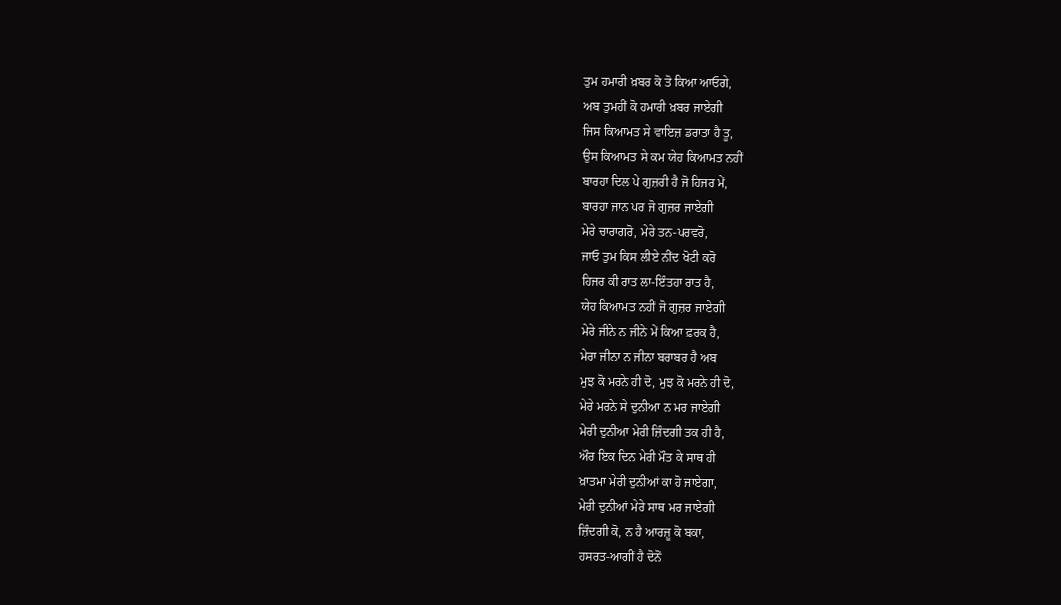ਤੁਮ ਹਮਾਰੀ ਖ਼ਬਰ ਕੋ ਤੋ ਕਿਆ ਆਓਗੇ,
ਅਬ ਤੁਮਹੀਂ ਕੋ ਹਮਾਰੀ ਖ਼ਬਰ ਜਾਏਗੀ
ਜਿਸ ਕਿਆਮਤ ਸੇ ਵਾਇਜ਼ ਡਰਾਤਾ ਹੈ ਤੂ,
ਉਸ ਕਿਆਮਤ ਸੇ ਕਮ ਯੇਹ ਕਿਆਮਤ ਨਹੀਂ
ਬਾਰਹਾ ਦਿਲ ਪੇ ਗੁਜ਼ਰੀ ਹੈ ਜੋ ਹਿਜਰ ਮੇਂ,
ਬਾਰਹਾ ਜਾਨ ਪਰ ਜੋ ਗੁਜ਼ਰ ਜਾਏਗੀ
ਮੇਰੇ ਚਾਰਾਗਰੋ, ਮੇਰੇ ਤਨ-ਪਰਵਰੋ,
ਜਾਓ ਤੁਮ ਕਿਸ ਲੀਏ ਨੀਂਦ ਖੋਟੀ ਕਰੋ
ਹਿਜਰ ਕੀ ਰਾਤ ਲਾ-ਇੰਤਹਾ ਰਾਤ ਹੈ,
ਯੇਹ ਕਿਆਮਤ ਨਹੀਂ ਜੋ ਗੁਜ਼ਰ ਜਾਏਗੀ
ਮੇਰੇ ਜੀਨੇ ਨ ਜੀਨੇ ਮੇਂ ਕਿਆ ਫ਼ਰਕ ਹੈ,
ਮੇਰਾ ਜੀਨਾ ਨ ਜੀਨਾ ਬਰਾਬਰ ਹੈ ਅਬ
ਮੁਝ ਕੋ ਮਰਨੇ ਹੀ ਦੋ, ਮੁਝ ਕੋ ਮਰਨੇ ਹੀ ਦੋ,
ਮੇਰੇ ਮਰਨੇ ਸੇ ਦੁਨੀਆ ਨ ਮਰ ਜਾਏਗੀ
ਮੇਰੀ ਦੁਨੀਆ ਮੇਰੀ ਜ਼ਿੰਦਗੀ ਤਕ ਹੀ ਹੈ,
ਔਰ ਇਕ ਦਿਨ ਮੇਰੀ ਮੌਤ ਕੇ ਸਾਥ ਹੀ
ਖ਼ਾਤਮਾ ਮੇਰੀ ਦੁਨੀਆਂ ਕਾ ਹੋ ਜਾਏਗਾ,
ਮੇਰੀ ਦੁਨੀਆਂ ਮੇਰੇ ਸਾਥ ਮਰ ਜਾਏਗੀ
ਜ਼ਿੰਦਗੀ ਕੋ, ਨ ਹੈ ਆਰਜ਼ੂ ਕੋ ਬਕਾ,
ਹਸਰਤ-ਆਗੀਂ ਹੈ ਦੋਨੋਂ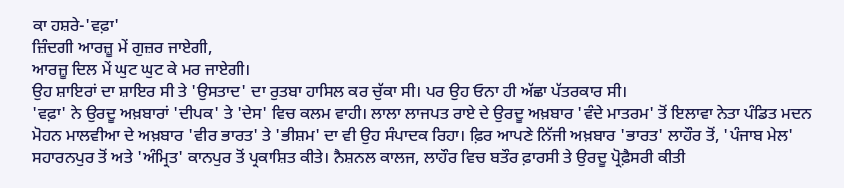ਕਾ ਹਸ਼ਰੇ-'ਵਫ਼ਾ'
ਜ਼ਿੰਦਗੀ ਆਰਜ਼ੂ ਮੇਂ ਗੁਜ਼ਰ ਜਾਏਗੀ,
ਆਰਜ਼ੂ ਦਿਲ ਮੇਂ ਘੁਟ ਘੁਟ ਕੇ ਮਰ ਜਾਏਗੀ।
ਉਹ ਸ਼ਾਇਰਾਂ ਦਾ ਸ਼ਾਇਰ ਸੀ ਤੇ 'ਉਸਤਾਦ' ਦਾ ਰੁਤਬਾ ਹਾਸਿਲ ਕਰ ਚੁੱਕਾ ਸੀ। ਪਰ ਉਹ ਓਨਾ ਹੀ ਅੱਛਾ ਪੱਤਰਕਾਰ ਸੀ।
'ਵਫ਼ਾ' ਨੇ ਉਰਦੂ ਅਖ਼ਬਾਰਾਂ 'ਦੀਪਕ' ਤੇ 'ਦੇਸ' ਵਿਚ ਕਲਮ ਵਾਹੀ। ਲਾਲਾ ਲਾਜਪਤ ਰਾਏ ਦੇ ਉਰਦੂ ਅਖ਼ਬਾਰ 'ਵੰਦੇ ਮਾਤਰਮ' ਤੋਂ ਇਲਾਵਾ ਨੇਤਾ ਪੰਡਿਤ ਮਦਨ ਮੋਹਨ ਮਾਲਵੀਆ ਦੇ ਅਖ਼ਬਾਰ 'ਵੀਰ ਭਾਰਤ' ਤੇ 'ਭੀਸ਼ਮ' ਦਾ ਵੀ ਉਹ ਸੰਪਾਦਕ ਰਿਹਾ। ਫ਼ਿਰ ਆਪਣੇ ਨਿੱਜੀ ਅਖ਼ਬਾਰ 'ਭਾਰਤ' ਲਾਹੌਰ ਤੋਂ, 'ਪੰਜਾਬ ਮੇਲ' ਸਹਾਰਨਪੁਰ ਤੋਂ ਅਤੇ 'ਅੰਮ੍ਰਿਤ' ਕਾਨਪੁਰ ਤੋਂ ਪ੍ਰਕਾਸ਼ਿਤ ਕੀਤੇ। ਨੈਸ਼ਨਲ ਕਾਲਜ, ਲਾਹੌਰ ਵਿਚ ਬਤੌਰ ਫ਼ਾਰਸੀ ਤੇ ਉਰਦੂ ਪ੍ਰੋਫ਼ੈਸਰੀ ਕੀਤੀ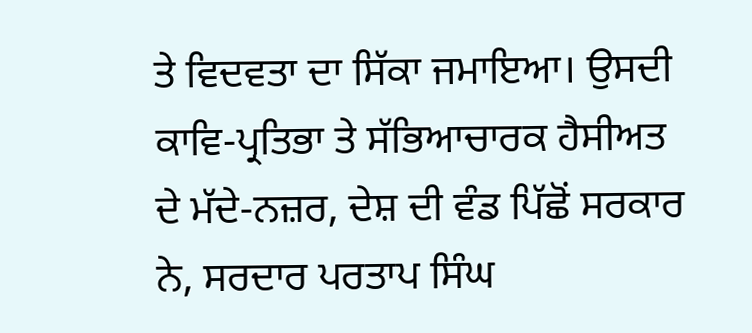ਤੇ ਵਿਦਵਤਾ ਦਾ ਸਿੱਕਾ ਜਮਾਇਆ। ਉਸਦੀ ਕਾਵਿ-ਪ੍ਰਤਿਭਾ ਤੇ ਸੱਭਿਆਚਾਰਕ ਹੈਸੀਅਤ ਦੇ ਮੱਦੇ-ਨਜ਼ਰ, ਦੇਸ਼ ਦੀ ਵੰਡ ਪਿੱਛੋਂ ਸਰਕਾਰ ਨੇ, ਸਰਦਾਰ ਪਰਤਾਪ ਸਿੰਘ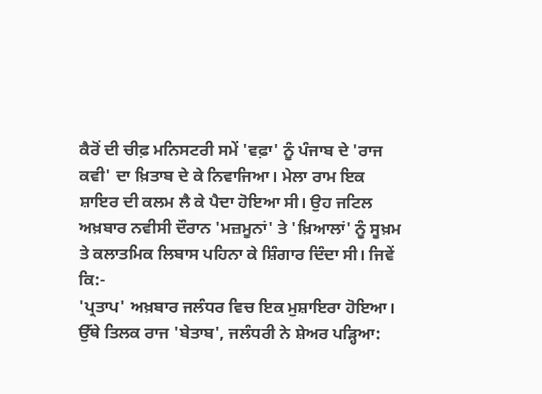ਕੈਰੋਂ ਦੀ ਚੀਫ਼ ਮਨਿਸਟਰੀ ਸਮੇਂ 'ਵਫ਼ਾ' ਨੂੰ ਪੰਜਾਬ ਦੇ 'ਰਾਜ ਕਵੀ' ਦਾ ਖ਼ਿਤਾਬ ਦੇ ਕੇ ਨਿਵਾਜਿਆ। ਮੇਲਾ ਰਾਮ ਇਕ ਸ਼ਾਇਰ ਦੀ ਕਲਮ ਲੈ ਕੇ ਪੈਦਾ ਹੋਇਆ ਸੀ। ਉਹ ਜਟਿਲ ਅਖ਼ਬਾਰ ਨਵੀਸੀ ਦੌਰਾਨ 'ਮਜ਼ਮੂਨਾਂ' ਤੇ 'ਖ਼ਿਆਲਾਂ' ਨੂੰ ਸੂਖ਼ਮ ਤੇ ਕਲਾਤਮਿਕ ਲਿਬਾਸ ਪਹਿਨਾ ਕੇ ਸ਼ਿੰਗਾਰ ਦਿੰਦਾ ਸੀ। ਜਿਵੇਂ ਕਿ:-
'ਪ੍ਰਤਾਪ' ਅਖ਼ਬਾਰ ਜਲੰਧਰ ਵਿਚ ਇਕ ਮੁਸ਼ਾਇਰਾ ਹੋਇਆ। ਉੱਥੇ ਤਿਲਕ ਰਾਜ 'ਬੇਤਾਬ', ਜਲੰਧਰੀ ਨੇ ਸ਼ੇਅਰ ਪੜ੍ਹਿਆ: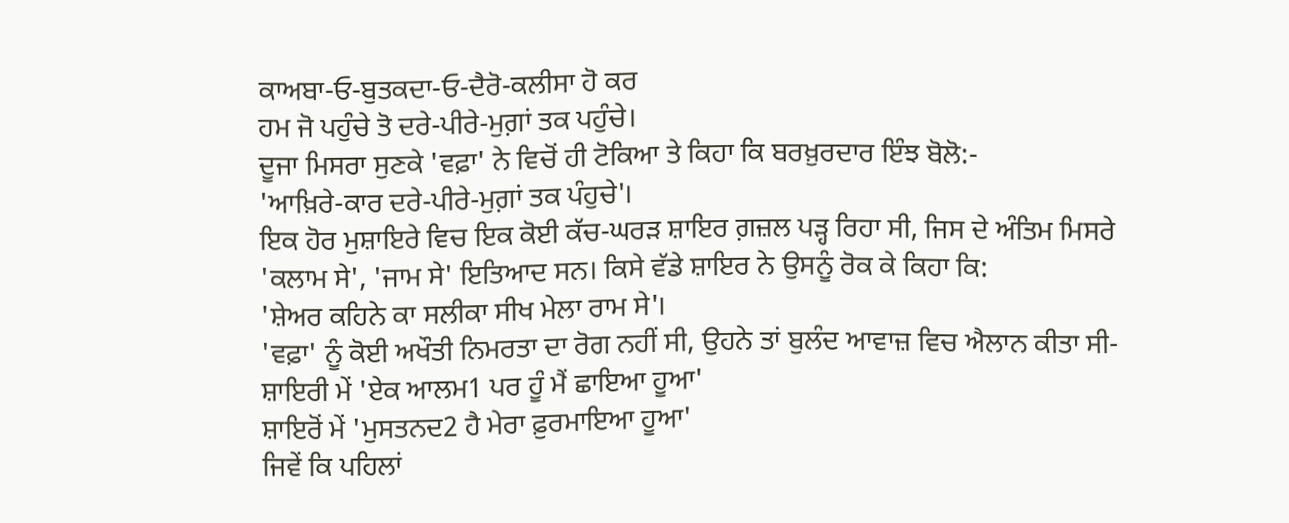ਕਾਅਬਾ-ਓ-ਬੁਤਕਦਾ-ਓ-ਦੈਰੋ-ਕਲੀਸਾ ਹੋ ਕਰ
ਹਮ ਜੋ ਪਹੁੰਚੇ ਤੋ ਦਰੇ-ਪੀਰੇ-ਮੁਗ਼ਾਂ ਤਕ ਪਹੁੰਚੇ।
ਦੂਜਾ ਮਿਸਰਾ ਸੁਣਕੇ 'ਵਫ਼ਾ' ਨੇ ਵਿਚੋਂ ਹੀ ਟੋਕਿਆ ਤੇ ਕਿਹਾ ਕਿ ਬਰਖ਼ੁਰਦਾਰ ਇੰਝ ਬੋਲੋ:-
'ਆਖ਼ਿਰੇ-ਕਾਰ ਦਰੇ-ਪੀਰੇ-ਮੁਗ਼ਾਂ ਤਕ ਪੰਹੁਚੇ'।
ਇਕ ਹੋਰ ਮੁਸ਼ਾਇਰੇ ਵਿਚ ਇਕ ਕੋਈ ਕੱਚ-ਘਰੜ ਸ਼ਾਇਰ ਗ਼ਜ਼ਲ ਪੜ੍ਹ ਰਿਹਾ ਸੀ, ਜਿਸ ਦੇ ਅੰਤਿਮ ਮਿਸਰੇ 'ਕਲਾਮ ਸੇ', 'ਜਾਮ ਸੇ' ਇਤਿਆਦ ਸਨ। ਕਿਸੇ ਵੱਡੇ ਸ਼ਾਇਰ ਨੇ ਉਸਨੂੰ ਰੋਕ ਕੇ ਕਿਹਾ ਕਿ:
'ਸ਼ੇਅਰ ਕਹਿਨੇ ਕਾ ਸਲੀਕਾ ਸੀਖ ਮੇਲਾ ਰਾਮ ਸੇ'।
'ਵਫ਼ਾ' ਨੂੰ ਕੋਈ ਅਖੌਤੀ ਨਿਮਰਤਾ ਦਾ ਰੋਗ ਨਹੀਂ ਸੀ, ਉਹਨੇ ਤਾਂ ਬੁਲੰਦ ਆਵਾਜ਼ ਵਿਚ ਐਲਾਨ ਕੀਤਾ ਸੀ-
ਸ਼ਾਇਰੀ ਮੇਂ 'ਏਕ ਆਲਮ1 ਪਰ ਹੂੰ ਮੈਂ ਛਾਇਆ ਹੂਆ'
ਸ਼ਾਇਰੋਂ ਮੇਂ 'ਮੁਸਤਨਦ2 ਹੈ ਮੇਰਾ ਫ਼ੁਰਮਾਇਆ ਹੂਆ'
ਜਿਵੇਂ ਕਿ ਪਹਿਲਾਂ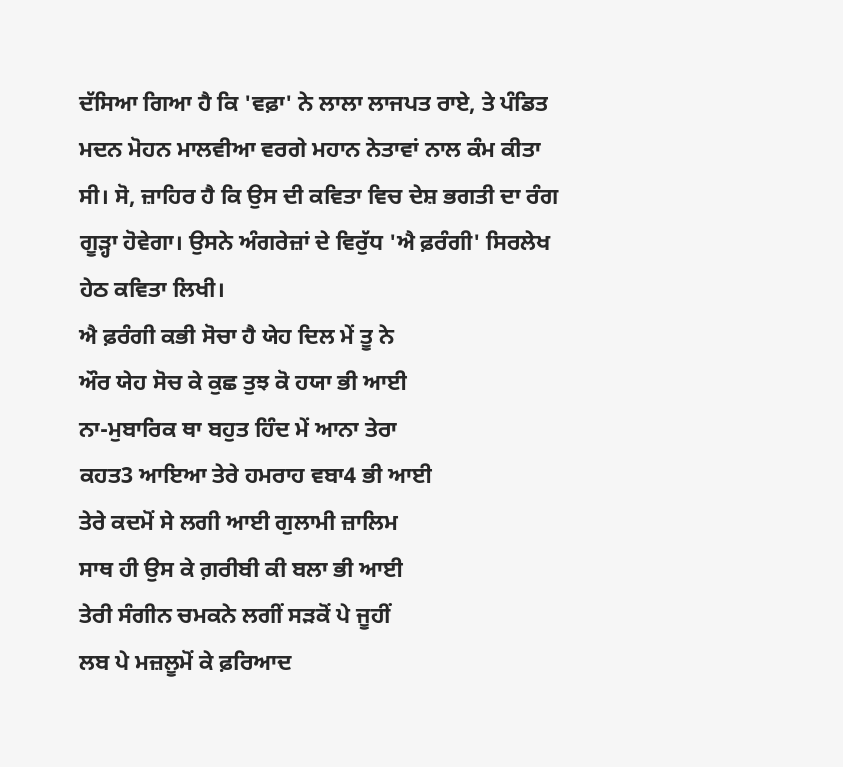ਦੱਸਿਆ ਗਿਆ ਹੈ ਕਿ 'ਵਫ਼ਾ' ਨੇ ਲਾਲਾ ਲਾਜਪਤ ਰਾਏ, ਤੇ ਪੰਡਿਤ ਮਦਨ ਮੋਹਨ ਮਾਲਵੀਆ ਵਰਗੇ ਮਹਾਨ ਨੇਤਾਵਾਂ ਨਾਲ ਕੰਮ ਕੀਤਾ ਸੀ। ਸੋ, ਜ਼ਾਹਿਰ ਹੈ ਕਿ ਉਸ ਦੀ ਕਵਿਤਾ ਵਿਚ ਦੇਸ਼ ਭਗਤੀ ਦਾ ਰੰਗ ਗੂੜ੍ਹਾ ਹੋਵੇਗਾ। ਉਸਨੇ ਅੰਗਰੇਜ਼ਾਂ ਦੇ ਵਿਰੁੱਧ 'ਐ ਫ਼ਰੰਗੀ' ਸਿਰਲੇਖ ਹੇਠ ਕਵਿਤਾ ਲਿਖੀ।
ਐ ਫ਼ਰੰਗੀ ਕਭੀ ਸੋਚਾ ਹੈ ਯੇਹ ਦਿਲ ਮੇਂ ਤੂ ਨੇ
ਔਰ ਯੇਹ ਸੋਚ ਕੇ ਕੁਛ ਤੁਝ ਕੋ ਹਯਾ ਭੀ ਆਈ
ਨਾ-ਮੁਬਾਰਿਕ ਥਾ ਬਹੁਤ ਹਿੰਦ ਮੇਂ ਆਨਾ ਤੇਰਾ
ਕਹਤ3 ਆਇਆ ਤੇਰੇ ਹਮਰਾਹ ਵਬਾ4 ਭੀ ਆਈ
ਤੇਰੇ ਕਦਮੋਂ ਸੇ ਲਗੀ ਆਈ ਗੁਲਾਮੀ ਜ਼ਾਲਿਮ
ਸਾਥ ਹੀ ਉਸ ਕੇ ਗ਼ਰੀਬੀ ਕੀ ਬਲਾ ਭੀ ਆਈ
ਤੇਰੀ ਸੰਗੀਨ ਚਮਕਨੇ ਲਗੀਂ ਸੜਕੋਂ ਪੇ ਜੂਹੀਂ
ਲਬ ਪੇ ਮਜ਼ਲੂਮੋਂ ਕੇ ਫ਼ਰਿਆਦ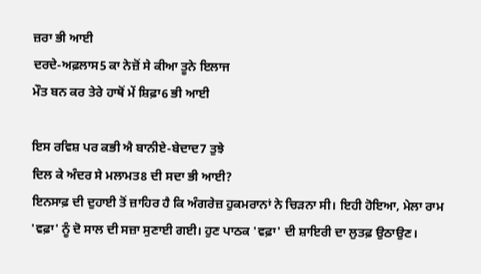ਜ਼ਰਾ ਭੀ ਆਈ
ਦਰਦੇ-ਅਫ਼ਲਾਸ5 ਕਾ ਨੇਜ਼ੋਂ ਸੇ ਕੀਆ ਤੂਨੇ ਇਲਾਜ
ਮੌਤ ਬਨ ਕਰ ਤੇਰੇ ਹਾਥੋਂ ਮੇਂ ਸ਼ਿਫ਼ਾ6 ਭੀ ਆਈ

ਇਸ ਰਵਿਸ਼ ਪਰ ਕਭੀ ਐ ਬਾਨੀਏ-ਬੇਦਾਦ7 ਤੁਝੇ
ਦਿਲ ਕੇ ਅੰਦਰ ਸੇ ਮਲਾਮਤ8 ਦੀ ਸਦਾ ਭੀ ਆਈ?
ਇਨਸਾਫ਼ ਦੀ ਦੁਹਾਈ ਤੋਂ ਜ਼ਾਹਿਰ ਹੈ ਕਿ ਅੰਗਰੇਜ਼ ਹੁਕਮਰਾਨਾਂ ਨੇ ਚਿੜਨਾ ਸੀ। ਇਹੀ ਹੋਇਆ, ਮੇਲਾ ਰਾਮ 'ਵਫ਼ਾ' ਨੂੰ ਦੋ ਸਾਲ ਦੀ ਸਜ਼ਾ ਸੁਣਾਈ ਗਈ। ਹੁਣ ਪਾਠਕ 'ਵਫ਼ਾ' ਦੀ ਸ਼ਾਇਰੀ ਦਾ ਲੁਤਫ਼ ਉਠਾਉਣ।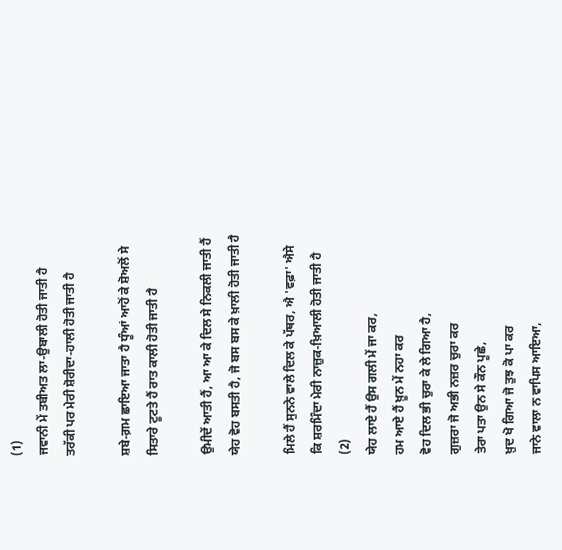(1)
ਜਵਾਨੀ ਮੇਂ ਤਬੀਅਤ ਲਾ-ਉਬਾਲੀ ਹੋਤੀ ਜਾਤੀ ਹੈ
ਤਰੱਕੀ ਪਰ ਮੇਰੀ ਸ਼ੋਰੀਦਾ-ਹਾਲੀ ਹੋਤੀ ਜਾਤੀ ਹੈ

ਸ਼ਬੇ-ਗ਼ਮ ਛਾਇਆ ਜਾਤਾ ਹੈ ਧੂੰਆਂ ਆਹੋਂ ਕੇ ਸ਼ੋਅਲੋਂ ਸੇ
ਸਿਤਾਰੇ ਟੂਟਤੇ ਹੈਂ ਰਾਤ ਕਾਲੀ ਹੋਤੀ ਜਾਤੀ ਹੈ

ਉਮੀਦੇਂ ਆਤੀ ਹੈਂ, ਆ ਆ ਕੇ ਦਿਲ ਸੇ ਨਿਕਲੀ ਜਾਤੀ ਹੈਂ
ਯੇਹ ਵੋਹ ਬਸਤੀ ਹੈ, ਜੋ ਬਸ ਬਸ ਕੇ ਖ਼ਾਲੀ ਹੋਤੀ ਜਾਤੀ ਹੈ

ਮਿਲੇ ਹੈਂ ਸੁਨਨੇ ਵਾਲੇ ਦਿਲ ਕੇ ਪੱਥਰ, ਐ 'ਵਫ਼ਾ' ਐਸੇ
ਕਿ ਸ਼ਰਮਿੰਦਾ ਮੇਰੀ ਨਾਜ਼ੁਕ-ਖ਼ਿਆਲੀ ਹੋਤੀ ਜਾਤੀ ਹੈ
(2)
ਯੇਹ ਲਾਏ ਹੈਂ ਉਸ ਗਲੀ ਮੇਂ ਜਾ ਕਰ,
ਹਮ ਆਏ ਹੈਂ ਖ਼ੂਨ ਮੇਂ ਨਹਾ ਕਰ
ਵੋਹ ਦਿਲ ਭੀ ਚੁਰਾ ਕੇ ਲੇ ਗਿਆ ਹੈ,
ਗੁਜ਼ਰਾ ਜੋ ਅਭੀ ਨਜ਼ਰ ਚੁਰਾ ਕਰ
ਤੇਰਾ ਪਤਾ ਉਨ ਸੇ ਕੌਨ ਪੂਛੇ,
ਖ਼ੁਦ ਖੋ ਗਿਆ ਜੋ ਤੁਝ ਕੋ ਪਾ ਕਰ
ਜਾਨੇ ਵਾਲਾ ਨ ਵਾਪਿਸ ਆਇਆ,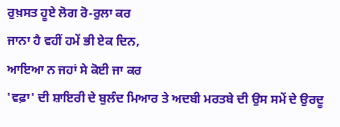ਰੁਖ਼ਸਤ ਹੂਏ ਲੋਗ ਰੋ-ਰੁਲਾ ਕਰ
ਜਾਨਾ ਹੈ ਵਹੀਂ ਹਮੇਂ ਭੀ ਏਕ ਦਿਨ,
ਆਇਆ ਨ ਜਹਾਂ ਸੇ ਕੋਈ ਜਾ ਕਰ
'ਵਫ਼ਾ' ਦੀ ਸ਼ਾਇਰੀ ਦੇ ਬੁਲੰਦ ਮਿਆਰ ਤੇ ਅਦਬੀ ਮਰਤਬੇ ਦੀ ਉਸ ਸਮੇਂ ਦੇ ਉਰਦੂ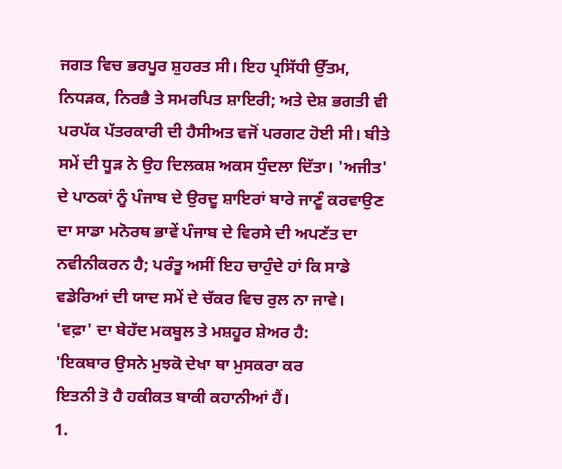ਜਗਤ ਵਿਚ ਭਰਪੂਰ ਸ਼ੁਹਰਤ ਸੀ। ਇਹ ਪ੍ਰਸਿੱਧੀ ਉੱਤਮ, ਨਿਧੜਕ, ਨਿਰਭੈ ਤੇ ਸਮਰਪਿਤ ਸ਼ਾਇਰੀ; ਅਤੇ ਦੇਸ਼ ਭਗਤੀ ਵੀ ਪਰਪੱਕ ਪੱਤਰਕਾਰੀ ਦੀ ਹੈਸੀਅਤ ਵਜੋਂ ਪਰਗਟ ਹੋਈ ਸੀ। ਬੀਤੇ ਸਮੇਂ ਦੀ ਧੂੜ ਨੇ ਉਹ ਦਿਲਕਸ਼ ਅਕਸ ਧੁੰਦਲਾ ਦਿੱਤਾ। 'ਅਜੀਤ' ਦੇ ਪਾਠਕਾਂ ਨੂੰ ਪੰਜਾਬ ਦੇ ਉਰਦੂ ਸ਼ਾਇਰਾਂ ਬਾਰੇ ਜਾਣੂੰ ਕਰਵਾਉਣ ਦਾ ਸਾਡਾ ਮਨੋਰਥ ਭਾਵੇਂ ਪੰਜਾਬ ਦੇ ਵਿਰਸੇ ਦੀ ਅਪਣੱਤ ਦਾ ਨਵੀਨੀਕਰਨ ਹੈ; ਪਰੰਤੂ ਅਸੀਂ ਇਹ ਚਾਹੁੰਦੇ ਹਾਂ ਕਿ ਸਾਡੇ ਵਡੇਰਿਆਂ ਦੀ ਯਾਦ ਸਮੇਂ ਦੇ ਚੱਕਰ ਵਿਚ ਰੁਲ ਨਾ ਜਾਵੇ।
'ਵਫ਼ਾ' ਦਾ ਬੇਹੱਦ ਮਕਬੂਲ ਤੇ ਮਸ਼ਹੂਰ ਸ਼ੇਅਰ ਹੈ:
'ਇਕਬਾਰ ਉਸਨੇ ਮੁਝਕੋ ਦੇਖਾ ਥਾ ਮੁਸਕਰਾ ਕਰ
ਇਤਨੀ ਤੋ ਹੈ ਹਕੀਕਤ ਬਾਕੀ ਕਹਾਨੀਆਂ ਹੈਂ।
1.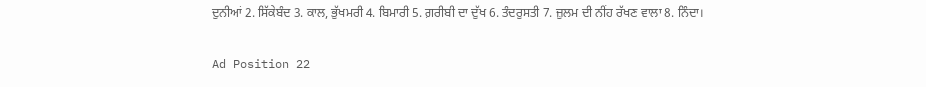ਦੁਨੀਆਂ 2. ਸਿੱਕੇਬੰਦ 3. ਕਾਲ, ਭੁੱਖਮਰੀ 4. ਬਿਮਾਰੀ 5. ਗ਼ਰੀਬੀ ਦਾ ਦੁੱਖ 6. ਤੰਦਰੁਸਤੀ 7. ਜ਼ੁਲਮ ਦੀ ਨੀਂਹ ਰੱਖਣ ਵਾਲਾ 8. ਨਿੰਦਾ।

Ad Position 22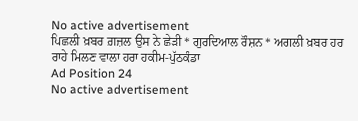No active advertisement
ਪਿਛਲੀ ਖ਼ਬਰ ਗ਼ਜ਼ਲ ਉਸ ਨੇ ਛੇੜੀ * ਗੁਰਦਿਆਲ ਰੌਸ਼ਨ * ਅਗਲੀ ਖ਼ਬਰ ਹਰ ਰਾਹੇ ਮਿਲਣ ਵਾਲਾ ਹਰਾ ਹਕੀਮ-ਪੁੱਠਕੰਡਾ
Ad Position 24
No active advertisement